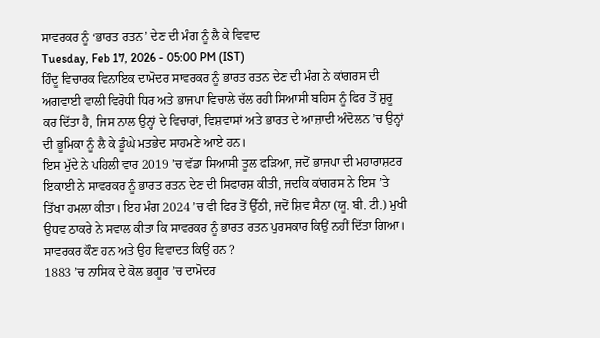ਸਾਵਰਕਰ ਨੂੰ ‘ਭਾਰਤ ਰਤਨ’ ਦੇਣ ਦੀ ਮੰਗ ਨੂੰ ਲੈ ਕੇ ਵਿਵਾਦ
Tuesday, Feb 17, 2026 - 05:00 PM (IST)
ਹਿੰਦੂ ਵਿਚਾਰਕ ਵਿਨਾਇਕ ਦਾਮੋਦਰ ਸਾਵਰਕਰ ਨੂੰ ਭਾਰਤ ਰਤਨ ਦੇਣ ਦੀ ਮੰਗ ਨੇ ਕਾਂਗਰਸ ਦੀ ਅਗਵਾਈ ਵਾਲੀ ਵਿਰੋਧੀ ਧਿਰ ਅਤੇ ਭਾਜਪਾ ਵਿਚਾਲੇ ਚੱਲ ਰਹੀ ਸਿਆਸੀ ਬਹਿਸ ਨੂੰ ਫਿਰ ਤੋਂ ਸ਼ੁਰੂ ਕਰ ਦਿੱਤਾ ਹੈ, ਜਿਸ ਨਾਲ ਉਨ੍ਹਾਂ ਦੇ ਵਿਚਾਰਾਂ, ਵਿਸ਼ਵਾਸਾਂ ਅਤੇ ਭਾਰਤ ਦੇ ਆਜ਼ਾਦੀ ਅੰਦੋਲਨ ’ਚ ਉਨ੍ਹਾਂ ਦੀ ਭੂਮਿਕਾ ਨੂੰ ਲੈ ਕੇ ਡੂੰਘੇ ਮਤਭੇਦ ਸਾਹਮਣੇ ਆਏ ਹਨ।
ਇਸ ਮੁੱਦੇ ਨੇ ਪਹਿਲੀ ਵਾਰ 2019 ’ਚ ਵੱਡਾ ਸਿਆਸੀ ਤੂਲ ਫੜਿਆ, ਜਦੋਂ ਭਾਜਪਾ ਦੀ ਮਹਾਰਾਸ਼ਟਰ ਇਕਾਈ ਨੇ ਸਾਵਰਕਰ ਨੂੰ ਭਾਰਤ ਰਤਨ ਦੇਣ ਦੀ ਸਿਫਾਰਸ਼ ਕੀਤੀ, ਜਦਕਿ ਕਾਂਗਰਸ ਨੇ ਇਸ ’ਤੇ ਤਿੱਖਾ ਹਮਲਾ ਕੀਤਾ। ਇਹ ਮੰਗ 2024 ’ਚ ਵੀ ਫਿਰ ਤੋਂ ਉੱਠੀ, ਜਦੋਂ ਸ਼ਿਵ ਸੈਨਾ (ਯੂ. ਬੀ. ਟੀ.) ਮੁਖੀ ਉਧਵ ਠਾਕਰੇ ਨੇ ਸਵਾਲ ਕੀਤਾ ਕਿ ਸਾਵਰਕਰ ਨੂੰ ਭਾਰਤ ਰਤਨ ਪੁਰਸਕਾਰ ਕਿਉਂ ਨਹੀਂ ਦਿੱਤਾ ਗਿਆ।
ਸਾਵਰਕਰ ਕੌਣ ਹਨ ਅਤੇ ਉਹ ਵਿਵਾਦਤ ਕਿਉਂ ਹਨ ?
1883 ’ਚ ਨਾਸਿਕ ਦੇ ਕੋਲ ਭਗੂਰ ’ਚ ਦਾਮੋਦਰ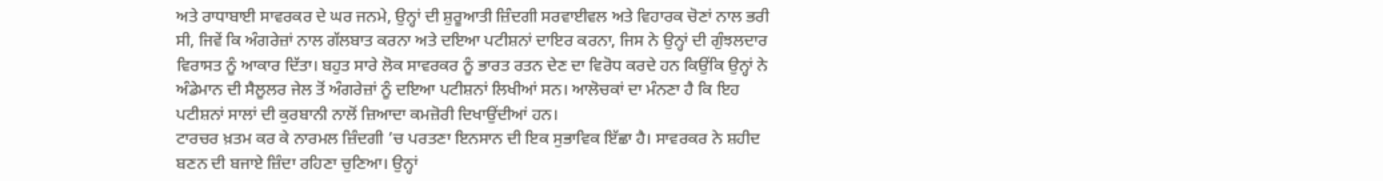ਅਤੇ ਰਾਧਾਬਾਈ ਸਾਵਰਕਰ ਦੇ ਘਰ ਜਨਮੇ, ਉਨ੍ਹਾਂ ਦੀ ਸ਼ੁਰੂਆਤੀ ਜ਼ਿੰਦਗੀ ਸਰਵਾਈਵਲ ਅਤੇ ਵਿਹਾਰਕ ਚੋਣਾਂ ਨਾਲ ਭਰੀ ਸੀ, ਜਿਵੇਂ ਕਿ ਅੰਗਰੇਜ਼ਾਂ ਨਾਲ ਗੱਲਬਾਤ ਕਰਨਾ ਅਤੇ ਦਇਆ ਪਟੀਸ਼ਨਾਂ ਦਾਇਰ ਕਰਨਾ, ਜਿਸ ਨੇ ਉਨ੍ਹਾਂ ਦੀ ਗੁੰਝਲਦਾਰ ਵਿਰਾਸਤ ਨੂੰ ਆਕਾਰ ਦਿੱਤਾ। ਬਹੁਤ ਸਾਰੇ ਲੋਕ ਸਾਵਰਕਰ ਨੂੰ ਭਾਰਤ ਰਤਨ ਦੇਣ ਦਾ ਵਿਰੋਧ ਕਰਦੇ ਹਨ ਕਿਉਂਕਿ ਉਨ੍ਹਾਂ ਨੇ ਅੰਡੇਮਾਨ ਦੀ ਸੈਲੂਲਰ ਜੇਲ ਤੋਂ ਅੰਗਰੇਜ਼ਾਂ ਨੂੰ ਦਇਆ ਪਟੀਸ਼ਨਾਂ ਲਿਖੀਆਂ ਸਨ। ਆਲੋਚਕਾਂ ਦਾ ਮੰਨਣਾ ਹੈ ਕਿ ਇਹ ਪਟੀਸ਼ਨਾਂ ਸਾਲਾਂ ਦੀ ਕੁਰਬਾਨੀ ਨਾਲੋਂ ਜ਼ਿਆਦਾ ਕਮਜ਼ੋਰੀ ਦਿਖਾਉਂਦੀਆਂ ਹਨ।
ਟਾਰਚਰ ਖ਼ਤਮ ਕਰ ਕੇ ਨਾਰਮਲ ਜ਼ਿੰਦਗੀ ’ਚ ਪਰਤਣਾ ਇਨਸਾਨ ਦੀ ਇਕ ਸੁਭਾਵਿਕ ਇੱਛਾ ਹੈ। ਸਾਵਰਕਰ ਨੇ ਸ਼ਹੀਦ ਬਣਨ ਦੀ ਬਜਾਏ ਜ਼ਿੰਦਾ ਰਹਿਣਾ ਚੁਣਿਆ। ਉਨ੍ਹਾਂ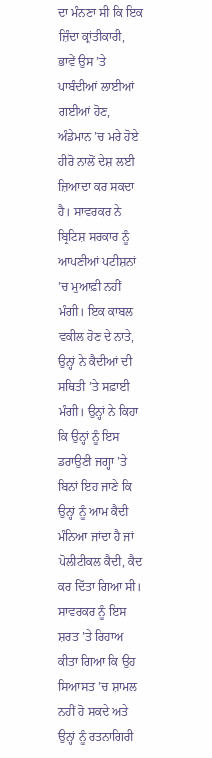ਦਾ ਮੰਨਣਾ ਸੀ ਕਿ ਇਕ ਜ਼ਿੰਦਾ ਕ੍ਰਾਂਤੀਕਾਰੀ, ਭਾਵੇਂ ਉਸ ’ਤੇ ਪਾਬੰਦੀਆਂ ਲਾਈਆਂ ਗਈਆਂ ਹੋਣ, ਅੰਡੇਮਾਨ ’ਚ ਮਰੇ ਹੋਏ ਹੀਰੋ ਨਾਲੋਂ ਦੇਸ਼ ਲਈ ਜ਼ਿਆਦਾ ਕਰ ਸਕਦਾ ਹੈ। ਸਾਵਰਕਰ ਨੇ ਬ੍ਰਿਟਿਸ਼ ਸਰਕਾਰ ਨੂੰ ਆਪਣੀਆਂ ਪਟੀਸ਼ਨਾਂ ’ਚ ਮੁਆਫ਼ੀ ਨਹੀਂ ਮੰਗੀ। ਇਕ ਕਾਬਲ ਵਕੀਲ ਹੋਣ ਦੇ ਨਾਤੇ, ਉਨ੍ਹਾਂ ਨੇ ਕੈਦੀਆਂ ਦੀ ਸਥਿਤੀ ’ਤੇ ਸਫ਼ਾਈ ਮੰਗੀ। ਉਨ੍ਹਾਂ ਨੇ ਕਿਹਾ ਕਿ ਉਨ੍ਹਾਂ ਨੂੰ ਇਸ ਡਰਾਉਣੀ ਜਗ੍ਹਾ ’ਤੇ ਬਿਨਾਂ ਇਹ ਜਾਣੇ ਕਿ ਉਨ੍ਹਾਂ ਨੂੰ ਆਮ ਕੈਦੀ ਮੰਨਿਆ ਜਾਂਦਾ ਹੈ ਜਾਂ ਪੋਲੀਟੀਕਲ ਕੈਦੀ, ਕੈਦ ਕਰ ਦਿੱਤਾ ਗਿਆ ਸੀ। ਸਾਵਰਕਰ ਨੂੰ ਇਸ ਸ਼ਰਤ ’ਤੇ ਰਿਹਾਅ ਕੀਤਾ ਗਿਆ ਕਿ ਉਹ ਸਿਆਸਤ ’ਚ ਸ਼ਾਮਲ ਨਹੀਂ ਹੋ ਸਕਦੇ ਅਤੇ ਉਨ੍ਹਾਂ ਨੂੰ ਰਤਨਾਗਿਰੀ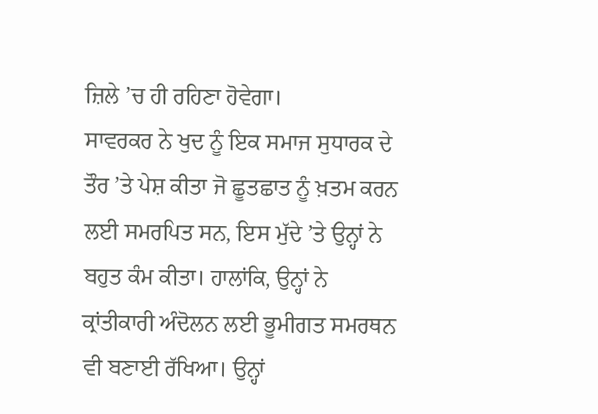ਜ਼ਿਲੇ ’ਚ ਹੀ ਰਹਿਣਾ ਹੋਵੇਗਾ।
ਸਾਵਰਕਰ ਨੇ ਖੁਦ ਨੂੰ ਇਕ ਸਮਾਜ ਸੁਧਾਰਕ ਦੇ ਤੌਰ ’ਤੇ ਪੇਸ਼ ਕੀਤਾ ਜੋ ਛੂਤਛਾਤ ਨੂੰ ਖ਼ਤਮ ਕਰਨ ਲਈ ਸਮਰਪਿਤ ਸਨ, ਇਸ ਮੁੱਦੇ ’ਤੇ ਉਨ੍ਹਾਂ ਨੇ ਬਹੁਤ ਕੰਮ ਕੀਤਾ। ਹਾਲਾਂਕਿ, ਉਨ੍ਹਾਂ ਨੇ ਕ੍ਰਾਂਤੀਕਾਰੀ ਅੰਦੋਲਨ ਲਈ ਭੂਮੀਗਤ ਸਮਰਥਨ ਵੀ ਬਣਾਈ ਰੱਖਿਆ। ਉਨ੍ਹਾਂ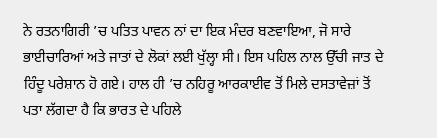ਨੇ ਰਤਨਾਗਿਰੀ ’ਚ ਪਤਿਤ ਪਾਵਨ ਨਾਂ ਦਾ ਇਕ ਮੰਦਰ ਬਣਵਾਇਆ, ਜੋ ਸਾਰੇ ਭਾਈਚਾਰਿਆਂ ਅਤੇ ਜਾਤਾਂ ਦੇ ਲੋਕਾਂ ਲਈ ਖੁੱਲ੍ਹਾ ਸੀ। ਇਸ ਪਹਿਲ ਨਾਲ ਉੱਚੀ ਜਾਤ ਦੇ ਹਿੰਦੂ ਪਰੇਸ਼ਾਨ ਹੋ ਗਏ। ਹਾਲ ਹੀ ’ਚ ਨਹਿਰੂ ਆਰਕਾਈਵ ਤੋਂ ਮਿਲੇ ਦਸਤਾਵੇਜ਼ਾਂ ਤੋਂ ਪਤਾ ਲੱਗਦਾ ਹੈ ਕਿ ਭਾਰਤ ਦੇ ਪਹਿਲੇ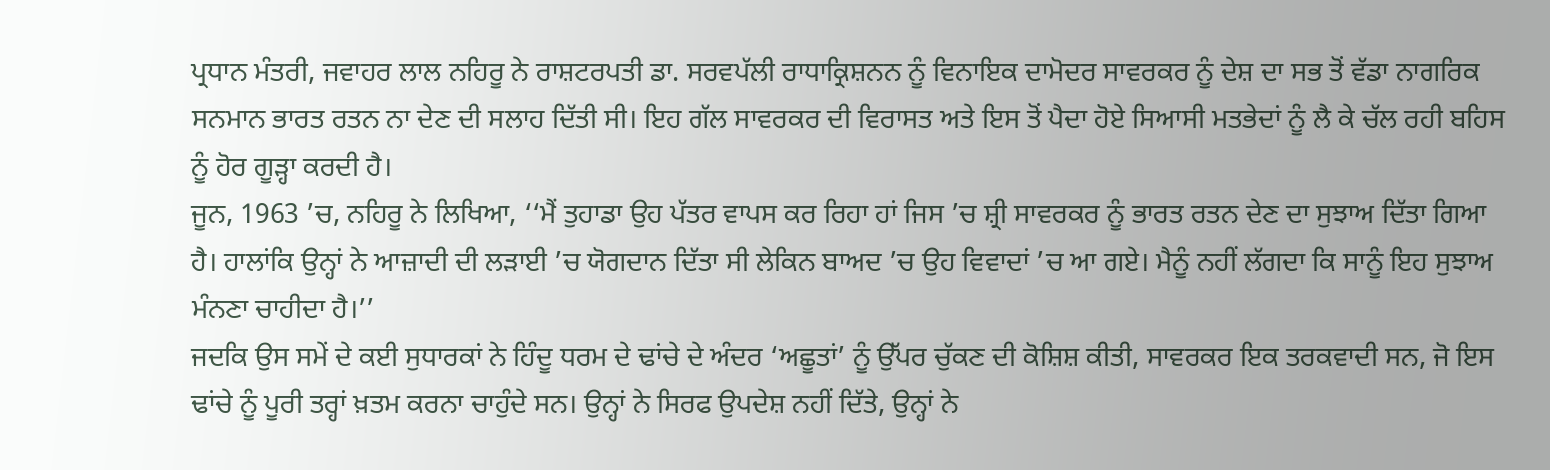ਪ੍ਰਧਾਨ ਮੰਤਰੀ, ਜਵਾਹਰ ਲਾਲ ਨਹਿਰੂ ਨੇ ਰਾਸ਼ਟਰਪਤੀ ਡਾ. ਸਰਵਪੱਲੀ ਰਾਧਾਕ੍ਰਿਸ਼ਨਨ ਨੂੰ ਵਿਨਾਇਕ ਦਾਮੋਦਰ ਸਾਵਰਕਰ ਨੂੰ ਦੇਸ਼ ਦਾ ਸਭ ਤੋਂ ਵੱਡਾ ਨਾਗਰਿਕ ਸਨਮਾਨ ਭਾਰਤ ਰਤਨ ਨਾ ਦੇਣ ਦੀ ਸਲਾਹ ਦਿੱਤੀ ਸੀ। ਇਹ ਗੱਲ ਸਾਵਰਕਰ ਦੀ ਵਿਰਾਸਤ ਅਤੇ ਇਸ ਤੋਂ ਪੈਦਾ ਹੋਏ ਸਿਆਸੀ ਮਤਭੇਦਾਂ ਨੂੰ ਲੈ ਕੇ ਚੱਲ ਰਹੀ ਬਹਿਸ ਨੂੰ ਹੋਰ ਗੂੜ੍ਹਾ ਕਰਦੀ ਹੈ।
ਜੂਨ, 1963 ’ਚ, ਨਹਿਰੂ ਨੇ ਲਿਖਿਆ, ‘‘ਮੈਂ ਤੁਹਾਡਾ ਉਹ ਪੱਤਰ ਵਾਪਸ ਕਰ ਰਿਹਾ ਹਾਂ ਜਿਸ ’ਚ ਸ਼੍ਰੀ ਸਾਵਰਕਰ ਨੂੰ ਭਾਰਤ ਰਤਨ ਦੇਣ ਦਾ ਸੁਝਾਅ ਦਿੱਤਾ ਗਿਆ ਹੈ। ਹਾਲਾਂਕਿ ਉਨ੍ਹਾਂ ਨੇ ਆਜ਼ਾਦੀ ਦੀ ਲੜਾਈ ’ਚ ਯੋਗਦਾਨ ਦਿੱਤਾ ਸੀ ਲੇਕਿਨ ਬਾਅਦ ’ਚ ਉਹ ਵਿਵਾਦਾਂ ’ਚ ਆ ਗਏ। ਮੈਨੂੰ ਨਹੀਂ ਲੱਗਦਾ ਕਿ ਸਾਨੂੰ ਇਹ ਸੁਝਾਅ ਮੰਨਣਾ ਚਾਹੀਦਾ ਹੈ।’’
ਜਦਕਿ ਉਸ ਸਮੇਂ ਦੇ ਕਈ ਸੁਧਾਰਕਾਂ ਨੇ ਹਿੰਦੂ ਧਰਮ ਦੇ ਢਾਂਚੇ ਦੇ ਅੰਦਰ ‘ਅਛੂਤਾਂ’ ਨੂੰ ਉੱਪਰ ਚੁੱਕਣ ਦੀ ਕੋਸ਼ਿਸ਼ ਕੀਤੀ, ਸਾਵਰਕਰ ਇਕ ਤਰਕਵਾਦੀ ਸਨ, ਜੋ ਇਸ ਢਾਂਚੇ ਨੂੰ ਪੂਰੀ ਤਰ੍ਹਾਂ ਖ਼ਤਮ ਕਰਨਾ ਚਾਹੁੰਦੇ ਸਨ। ਉਨ੍ਹਾਂ ਨੇ ਸਿਰਫ ਉਪਦੇਸ਼ ਨਹੀਂ ਦਿੱਤੇ, ਉਨ੍ਹਾਂ ਨੇ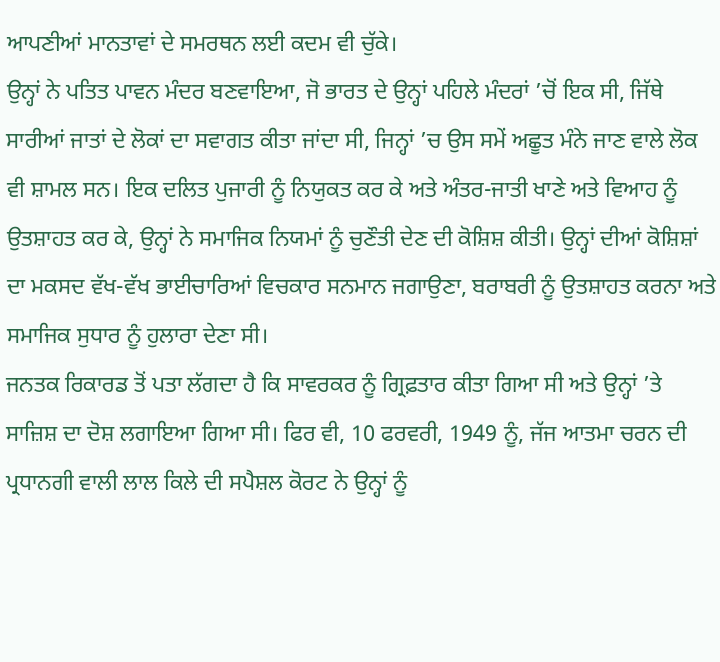ਆਪਣੀਆਂ ਮਾਨਤਾਵਾਂ ਦੇ ਸਮਰਥਨ ਲਈ ਕਦਮ ਵੀ ਚੁੱਕੇ।
ਉਨ੍ਹਾਂ ਨੇ ਪਤਿਤ ਪਾਵਨ ਮੰਦਰ ਬਣਵਾਇਆ, ਜੋ ਭਾਰਤ ਦੇ ਉਨ੍ਹਾਂ ਪਹਿਲੇ ਮੰਦਰਾਂ ’ਚੋਂ ਇਕ ਸੀ, ਜਿੱਥੇ ਸਾਰੀਆਂ ਜਾਤਾਂ ਦੇ ਲੋਕਾਂ ਦਾ ਸਵਾਗਤ ਕੀਤਾ ਜਾਂਦਾ ਸੀ, ਜਿਨ੍ਹਾਂ ’ਚ ਉਸ ਸਮੇਂ ਅਛੂਤ ਮੰਨੇ ਜਾਣ ਵਾਲੇ ਲੋਕ ਵੀ ਸ਼ਾਮਲ ਸਨ। ਇਕ ਦਲਿਤ ਪੁਜਾਰੀ ਨੂੰ ਨਿਯੁਕਤ ਕਰ ਕੇ ਅਤੇ ਅੰਤਰ-ਜਾਤੀ ਖਾਣੇ ਅਤੇ ਵਿਆਹ ਨੂੰ ਉਤਸ਼ਾਹਤ ਕਰ ਕੇ, ਉਨ੍ਹਾਂ ਨੇ ਸਮਾਜਿਕ ਨਿਯਮਾਂ ਨੂੰ ਚੁਣੌਤੀ ਦੇਣ ਦੀ ਕੋਸ਼ਿਸ਼ ਕੀਤੀ। ਉਨ੍ਹਾਂ ਦੀਆਂ ਕੋਸ਼ਿਸ਼ਾਂ ਦਾ ਮਕਸਦ ਵੱਖ-ਵੱਖ ਭਾਈਚਾਰਿਆਂ ਵਿਚਕਾਰ ਸਨਮਾਨ ਜਗਾਉਣਾ, ਬਰਾਬਰੀ ਨੂੰ ਉਤਸ਼ਾਹਤ ਕਰਨਾ ਅਤੇ ਸਮਾਜਿਕ ਸੁਧਾਰ ਨੂੰ ਹੁਲਾਰਾ ਦੇਣਾ ਸੀ।
ਜਨਤਕ ਰਿਕਾਰਡ ਤੋਂ ਪਤਾ ਲੱਗਦਾ ਹੈ ਕਿ ਸਾਵਰਕਰ ਨੂੰ ਗ੍ਰਿਫ਼ਤਾਰ ਕੀਤਾ ਗਿਆ ਸੀ ਅਤੇ ਉਨ੍ਹਾਂ ’ਤੇ ਸਾਜ਼ਿਸ਼ ਦਾ ਦੋਸ਼ ਲਗਾਇਆ ਗਿਆ ਸੀ। ਫਿਰ ਵੀ, 10 ਫਰਵਰੀ, 1949 ਨੂੰ, ਜੱਜ ਆਤਮਾ ਚਰਨ ਦੀ ਪ੍ਰਧਾਨਗੀ ਵਾਲੀ ਲਾਲ ਕਿਲੇ ਦੀ ਸਪੈਸ਼ਲ ਕੋਰਟ ਨੇ ਉਨ੍ਹਾਂ ਨੂੰ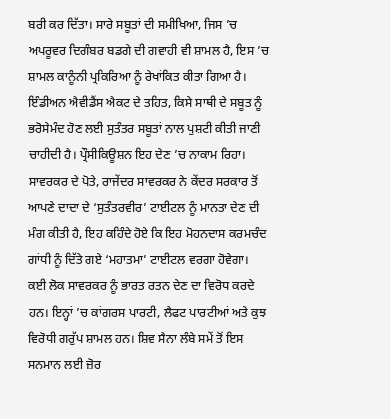ਬਰੀ ਕਰ ਦਿੱਤਾ। ਸਾਰੇ ਸਬੂਤਾਂ ਦੀ ਸਮੀਖਿਆ, ਜਿਸ ’ਚ ਅਪਰੂਵਰ ਦਿਗੰਬਰ ਬਡਗੇ ਦੀ ਗਵਾਹੀ ਵੀ ਸ਼ਾਮਲ ਹੈ, ਇਸ ’ਚ ਸ਼ਾਮਲ ਕਾਨੂੰਨੀ ਪ੍ਰਕਿਰਿਆ ਨੂੰ ਰੇਖਾਂਕਿਤ ਕੀਤਾ ਗਿਆ ਹੈ।
ਇੰਡੀਅਨ ਐਵੀਡੈਂਸ ਐਕਟ ਦੇ ਤਹਿਤ, ਕਿਸੇ ਸਾਥੀ ਦੇ ਸਬੂਤ ਨੂੰ ਭਰੋਸੇਮੰਦ ਹੋਣ ਲਈ ਸੁਤੰਤਰ ਸਬੂਤਾਂ ਨਾਲ ਪੁਸ਼ਟੀ ਕੀਤੀ ਜਾਣੀ ਚਾਹੀਦੀ ਹੈ। ਪ੍ਰੌਸੀਕਿਊਸ਼ਨ ਇਹ ਦੇਣ ’ਚ ਨਾਕਾਮ ਰਿਹਾ। ਸਾਵਰਕਰ ਦੇ ਪੋਤੇ, ਰਾਜੇਂਦਰ ਸਾਵਰਕਰ ਨੇ ਕੇਂਦਰ ਸਰਕਾਰ ਤੋਂ ਆਪਣੇ ਦਾਦਾ ਦੇ ‘ਸੁਤੰਤਰਵੀਰ’ ਟਾਈਟਲ ਨੂੰ ਮਾਨਤਾ ਦੇਣ ਦੀ ਮੰਗ ਕੀਤੀ ਹੈ, ਇਹ ਕਹਿੰਦੇ ਹੋਏ ਕਿ ਇਹ ਮੋਹਨਦਾਸ ਕਰਮਚੰਦ ਗਾਂਧੀ ਨੂੰ ਦਿੱਤੇ ਗਏ ‘ਮਹਾਤਮਾ’ ਟਾਈਟਲ ਵਰਗਾ ਹੋਵੇਗਾ।
ਕਈ ਲੋਕ ਸਾਵਰਕਰ ਨੂੰ ਭਾਰਤ ਰਤਨ ਦੇਣ ਦਾ ਵਿਰੋਧ ਕਰਦੇ ਹਨ। ਇਨ੍ਹਾਂ ’ਚ ਕਾਂਗਰਸ ਪਾਰਟੀ, ਲੈਫਟ ਪਾਰਟੀਆਂ ਅਤੇ ਕੁਝ ਵਿਰੋਧੀ ਗਰੁੱਪ ਸ਼ਾਮਲ ਹਨ। ਸ਼ਿਵ ਸੈਨਾ ਲੰਬੇ ਸਮੇਂ ਤੋਂ ਇਸ ਸਨਮਾਨ ਲਈ ਜ਼ੋਰ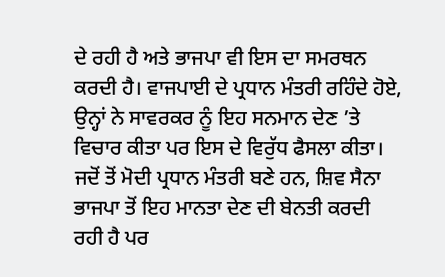ਦੇ ਰਹੀ ਹੈ ਅਤੇ ਭਾਜਪਾ ਵੀ ਇਸ ਦਾ ਸਮਰਥਨ ਕਰਦੀ ਹੈ। ਵਾਜਪਾਈ ਦੇ ਪ੍ਰਧਾਨ ਮੰਤਰੀ ਰਹਿੰਦੇ ਹੋਏ, ਉਨ੍ਹਾਂ ਨੇ ਸਾਵਰਕਰ ਨੂੰ ਇਹ ਸਨਮਾਨ ਦੇਣ ’ਤੇ ਵਿਚਾਰ ਕੀਤਾ ਪਰ ਇਸ ਦੇ ਵਿਰੁੱਧ ਫੈਸਲਾ ਕੀਤਾ। ਜਦੋਂ ਤੋਂ ਮੋਦੀ ਪ੍ਰਧਾਨ ਮੰਤਰੀ ਬਣੇ ਹਨ, ਸ਼ਿਵ ਸੈਨਾ ਭਾਜਪਾ ਤੋਂ ਇਹ ਮਾਨਤਾ ਦੇਣ ਦੀ ਬੇਨਤੀ ਕਰਦੀ ਰਹੀ ਹੈ ਪਰ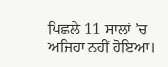ਪਿਛਲੇ 11 ਸਾਲਾਂ ’ਚ ਅਜਿਹਾ ਨਹੀਂ ਹੋਇਆ।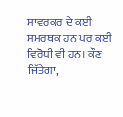ਸਾਵਰਕਰ ਦੇ ਕਈ ਸਮਰਥਕ ਹਨ ਪਰ ਕਈ ਵਿਰੋਧੀ ਵੀ ਹਨ। ਕੌਣ ਜਿੱਤੇਗਾ,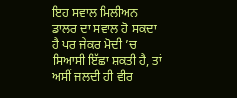ਇਹ ਸਵਾਲ ਮਿਲੀਅਨ ਡਾਲਰ ਦਾ ਸਵਾਲ ਹੋ ਸਕਦਾ ਹੈ ਪਰ ਜੇਕਰ ਮੋਦੀ ’ਚ ਸਿਆਸੀ ਇੱਛਾ ਸ਼ਕਤੀ ਹੈ, ਤਾਂ ਅਸੀਂ ਜਲਦੀ ਹੀ ਵੀਰ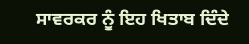ਸਾਵਰਕਰ ਨੂੰ ਇਹ ਖਿਤਾਬ ਦਿੰਦੇ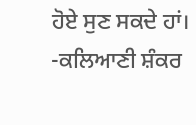ਹੋਏ ਸੁਣ ਸਕਦੇ ਹਾਂ।
-ਕਲਿਆਣੀ ਸ਼ੰਕਰ